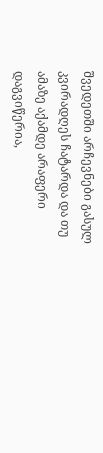შვედეთში არჩევნები გასულ კვირადღეს ჩატარდა და თუ ამაზე აქამდე არაფერი დაგვიწერია,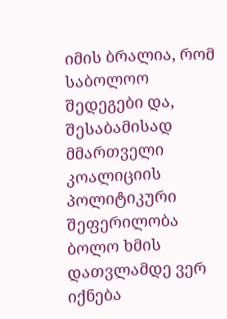იმის ბრალია, რომ საბოლოო შედეგები და, შესაბამისად მმართველი კოალიციის პოლიტიკური შეფერილობა ბოლო ხმის დათვლამდე ვერ იქნება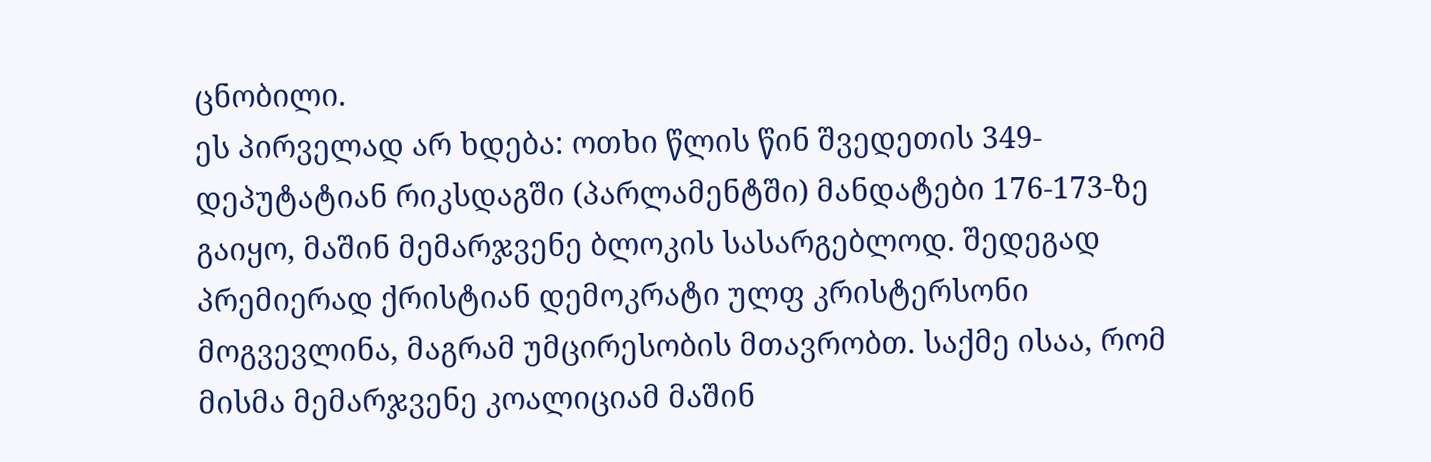ცნობილი.
ეს პირველად არ ხდება: ოთხი წლის წინ შვედეთის 349-დეპუტატიან რიკსდაგში (პარლამენტში) მანდატები 176-173-ზე გაიყო, მაშინ მემარჯვენე ბლოკის სასარგებლოდ. შედეგად პრემიერად ქრისტიან დემოკრატი ულფ კრისტერსონი მოგვევლინა, მაგრამ უმცირესობის მთავრობთ. საქმე ისაა, რომ მისმა მემარჯვენე კოალიციამ მაშინ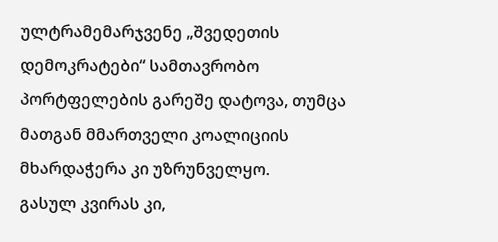ულტრამემარჯვენე „შვედეთის დემოკრატები“ სამთავრობო პორტფელების გარეშე დატოვა, თუმცა მათგან მმართველი კოალიციის მხარდაჭერა კი უზრუნველყო.
გასულ კვირას კი,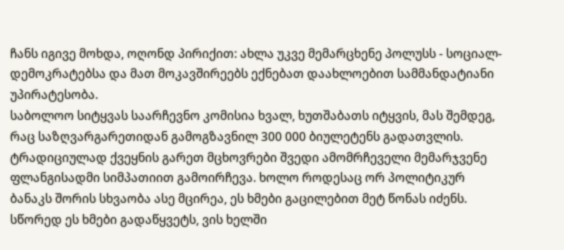ჩანს იგივე მოხდა, ოღონდ პირიქით: ახლა უკვე მემარცხენე პოლუსს - სოციალ-დემოკრატებსა და მათ მოკავშირეებს ექნებათ დაახლოებით სამმანდატიანი უპირატესობა.
საბოლოო სიტყვას საარჩევნო კომისია ხვალ, ხუთშაბათს იტყვის, მას შემდეგ, რაც საზღვარგარეთიდან გამოგზავნილ 300 000 ბიულეტენს გადათვლის. ტრადიციულად ქვეყნის გარეთ მცხოვრები შვედი ამომრჩეველი მემარჯვენე ფლანგისადმი სიმპათიით გამოირჩევა. ხოლო როდესაც ორ პოლიტიკურ ბანაკს შორის სხვაობა ასე მცირეა, ეს ხმები გაცილებით მეტ წონას იძენს. სწორედ ეს ხმები გადაწყვეტს, ვის ხელში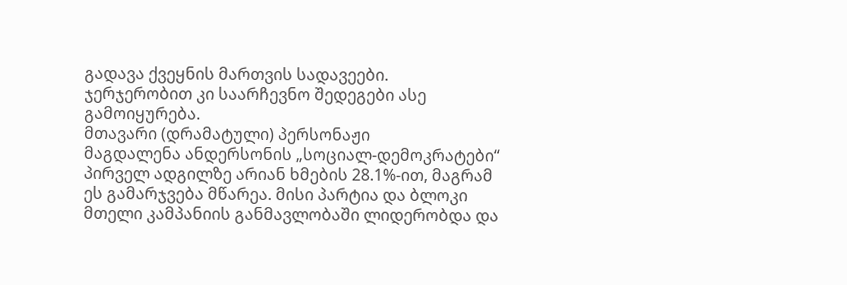გადავა ქვეყნის მართვის სადავეები.
ჯერჯერობით კი საარჩევნო შედეგები ასე გამოიყურება.
მთავარი (დრამატული) პერსონაჟი
მაგდალენა ანდერსონის „სოციალ-დემოკრატები“ პირველ ადგილზე არიან ხმების 28.1%-ით, მაგრამ ეს გამარჯვება მწარეა. მისი პარტია და ბლოკი მთელი კამპანიის განმავლობაში ლიდერობდა და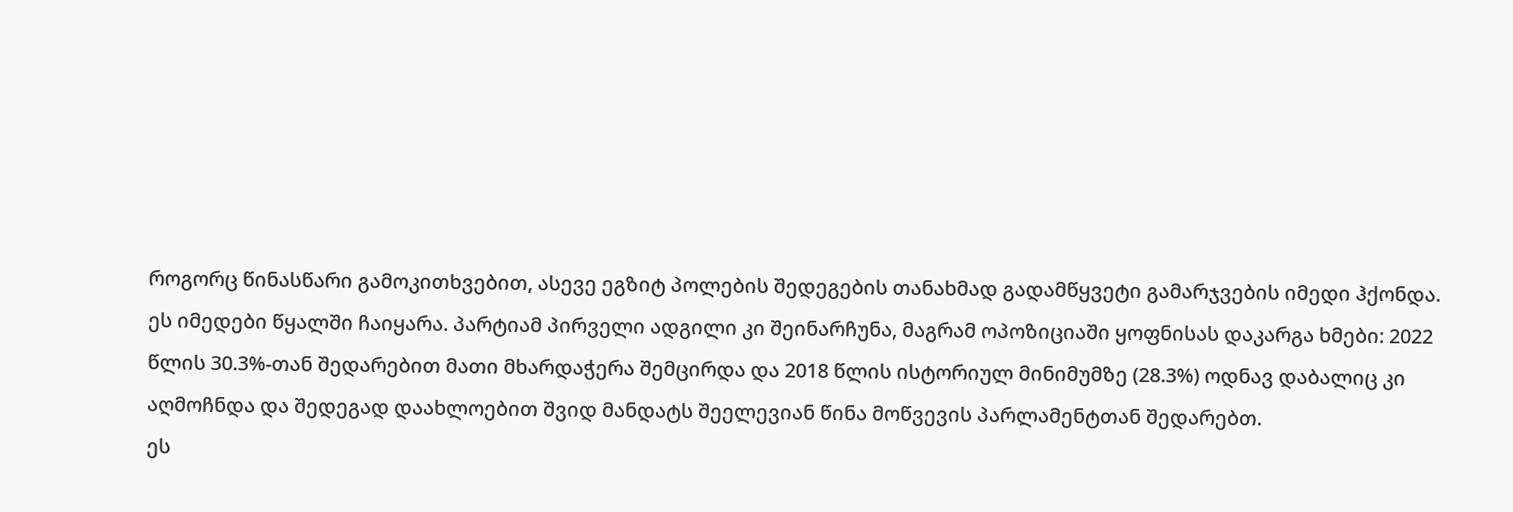როგორც წინასწარი გამოკითხვებით, ასევე ეგზიტ პოლების შედეგების თანახმად გადამწყვეტი გამარჯვების იმედი ჰქონდა. ეს იმედები წყალში ჩაიყარა. პარტიამ პირველი ადგილი კი შეინარჩუნა, მაგრამ ოპოზიციაში ყოფნისას დაკარგა ხმები: 2022 წლის 30.3%-თან შედარებით მათი მხარდაჭერა შემცირდა და 2018 წლის ისტორიულ მინიმუმზე (28.3%) ოდნავ დაბალიც კი აღმოჩნდა და შედეგად დაახლოებით შვიდ მანდატს შეელევიან წინა მოწვევის პარლამენტთან შედარებთ.
ეს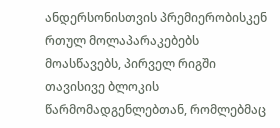ანდერსონისთვის პრემიერობისკენ რთულ მოლაპარაკებებს მოასწავებს, პირველ რიგში თავისივე ბლოკის წარმომადგენლებთან, რომლებმაც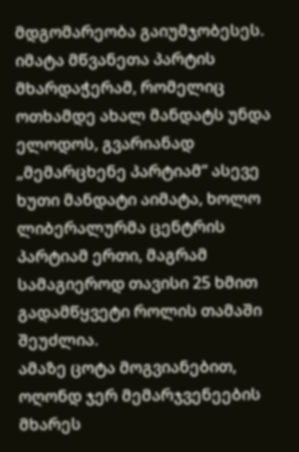მდგომარეობა გაიუმჯობესეს. იმატა მწვანეთა პარტის მხარდაჭერამ, რომელიც ოთხამდე ახალ მანდატს უნდა ელოდოს, გვარიანად „მემარცხენე პარტიამ“ ასევე ხუთი მანდატი აიმატა, ხოლო ლიბერალურმა ცენტრის პარტიამ ერთი, მაგრამ სამაგიეროდ თავისი 25 ხმით გადამწყვეტი როლის თამაში შეუძლია.
ამაზე ცოტა მოგვიანებით, ოღონდ ჯერ მემარჯვენეების მხარეს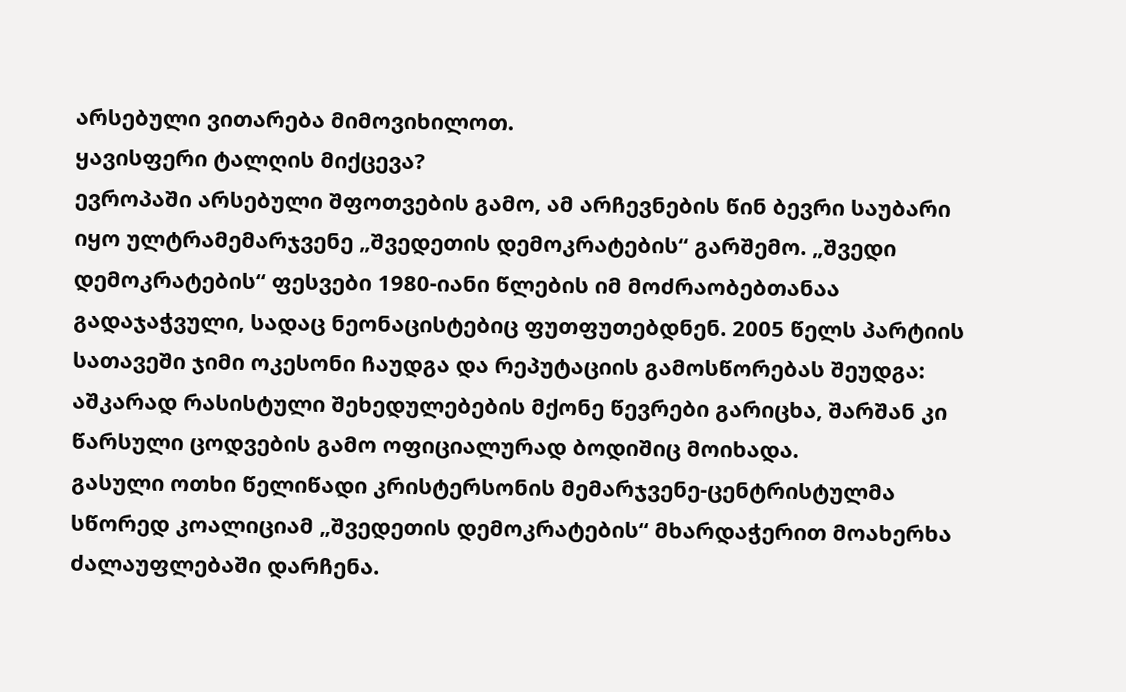არსებული ვითარება მიმოვიხილოთ.
ყავისფერი ტალღის მიქცევა?
ევროპაში არსებული შფოთვების გამო, ამ არჩევნების წინ ბევრი საუბარი იყო ულტრამემარჯვენე „შვედეთის დემოკრატების“ გარშემო. „შვედი დემოკრატების“ ფესვები 1980-იანი წლების იმ მოძრაობებთანაა გადაჯაჭვული, სადაც ნეონაცისტებიც ფუთფუთებდნენ. 2005 წელს პარტიის სათავეში ჯიმი ოკესონი ჩაუდგა და რეპუტაციის გამოსწორებას შეუდგა: აშკარად რასისტული შეხედულებების მქონე წევრები გარიცხა, შარშან კი წარსული ცოდვების გამო ოფიციალურად ბოდიშიც მოიხადა.
გასული ოთხი წელიწადი კრისტერსონის მემარჯვენე-ცენტრისტულმა სწორედ კოალიციამ „შვედეთის დემოკრატების“ მხარდაჭერით მოახერხა ძალაუფლებაში დარჩენა.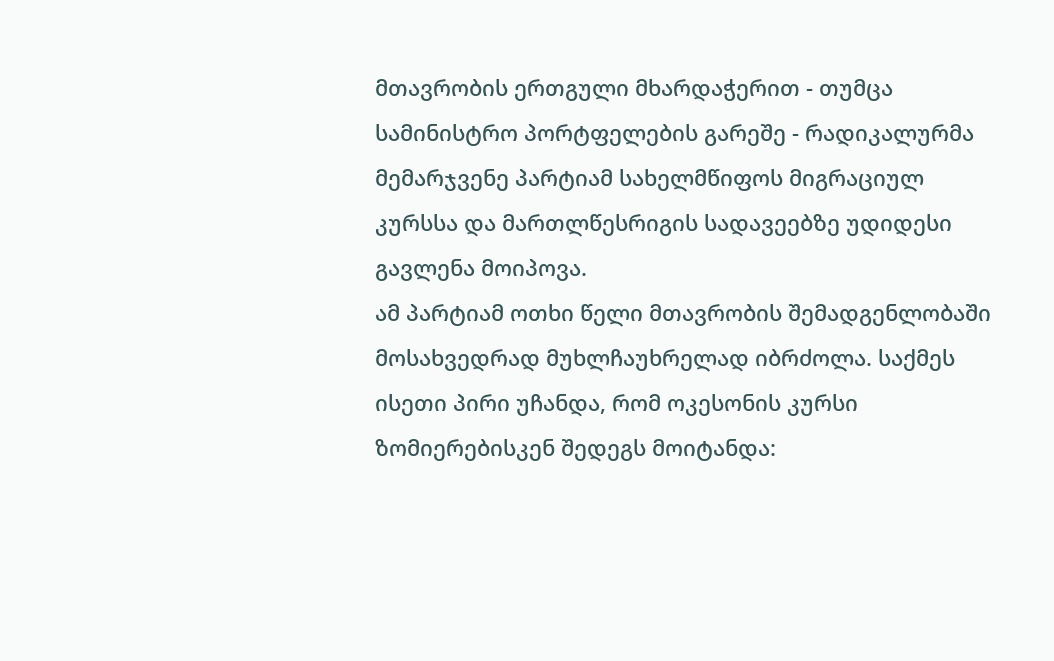მთავრობის ერთგული მხარდაჭერით - თუმცა სამინისტრო პორტფელების გარეშე - რადიკალურმა მემარჯვენე პარტიამ სახელმწიფოს მიგრაციულ კურსსა და მართლწესრიგის სადავეებზე უდიდესი გავლენა მოიპოვა.
ამ პარტიამ ოთხი წელი მთავრობის შემადგენლობაში მოსახვედრად მუხლჩაუხრელად იბრძოლა. საქმეს ისეთი პირი უჩანდა, რომ ოკესონის კურსი ზომიერებისკენ შედეგს მოიტანდა: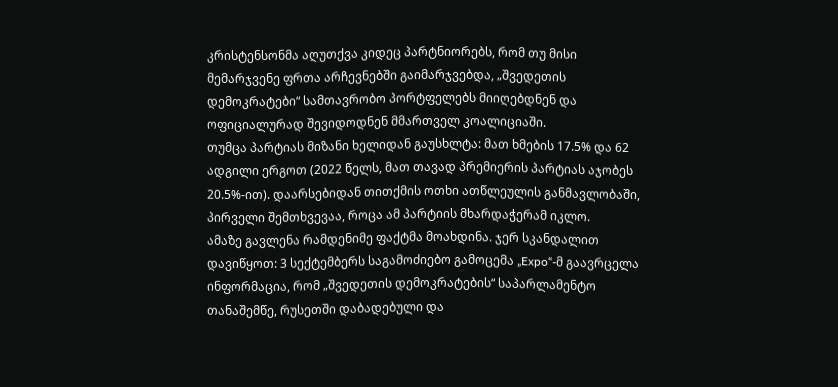კრისტენსონმა აღუთქვა კიდეც პარტნიორებს, რომ თუ მისი მემარჯვენე ფრთა არჩევნებში გაიმარჯვებდა, „შვედეთის დემოკრატები“ სამთავრობო პორტფელებს მიიღებდნენ და ოფიციალურად შევიდოდნენ მმართველ კოალიციაში.
თუმცა პარტიას მიზანი ხელიდან გაუსხლტა: მათ ხმების 17.5% და 62 ადგილი ერგოთ (2022 წელს, მათ თავად პრემიერის პარტიას აჯობეს 20.5%-ით). დაარსებიდან თითქმის ოთხი ათწლეულის განმავლობაში, პირველი შემთხვევაა, როცა ამ პარტიის მხარდაჭერამ იკლო.
ამაზე გავლენა რამდენიმე ფაქტმა მოახდინა. ჯერ სკანდალით დავიწყოთ: 3 სექტემბერს საგამოძიებო გამოცემა „Expo“-მ გაავრცელა ინფორმაცია, რომ „შვედეთის დემოკრატების“ საპარლამენტო თანაშემწე, რუსეთში დაბადებული და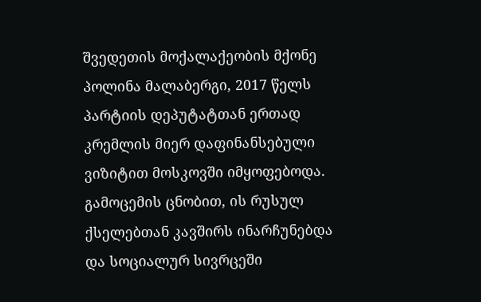შვედეთის მოქალაქეობის მქონე პოლინა მალაბერგი, 2017 წელს პარტიის დეპუტატთან ერთად კრემლის მიერ დაფინანსებული ვიზიტით მოსკოვში იმყოფებოდა. გამოცემის ცნობით, ის რუსულ ქსელებთან კავშირს ინარჩუნებდა და სოციალურ სივრცეში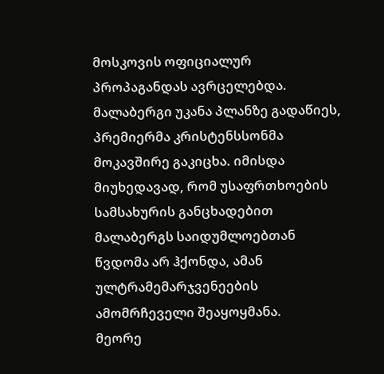მოსკოვის ოფიციალურ პროპაგანდას ავრცელებდა. მალაბერგი უკანა პლანზე გადაწიეს, პრემიერმა კრისტენსსონმა მოკავშირე გაკიცხა. იმისდა მიუხედავად, რომ უსაფრთხოების სამსახურის განცხადებით მალაბერგს საიდუმლოებთან წვდომა არ ჰქონდა, ამან ულტრამემარჯვენეების ამომრჩეველი შეაყოყმანა.
მეორე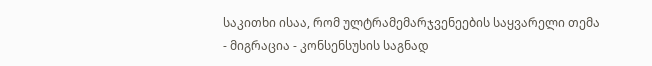საკითხი ისაა, რომ ულტრამემარჯვენეების საყვარელი თემა - მიგრაცია - კონსენსუსის საგნად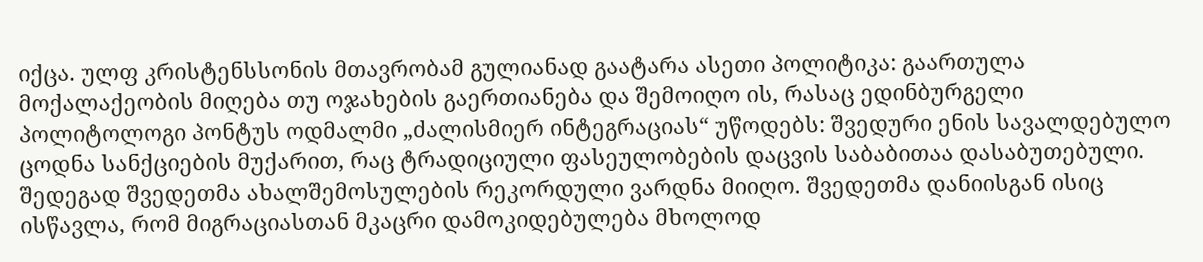იქცა. ულფ კრისტენსსონის მთავრობამ გულიანად გაატარა ასეთი პოლიტიკა: გაართულა მოქალაქეობის მიღება თუ ოჯახების გაერთიანება და შემოიღო ის, რასაც ედინბურგელი პოლიტოლოგი პონტუს ოდმალმი „ძალისმიერ ინტეგრაციას“ უწოდებს: შვედური ენის სავალდებულო ცოდნა სანქციების მუქარით, რაც ტრადიციული ფასეულობების დაცვის საბაბითაა დასაბუთებული. შედეგად შვედეთმა ახალშემოსულების რეკორდული ვარდნა მიიღო. შვედეთმა დანიისგან ისიც ისწავლა, რომ მიგრაციასთან მკაცრი დამოკიდებულება მხოლოდ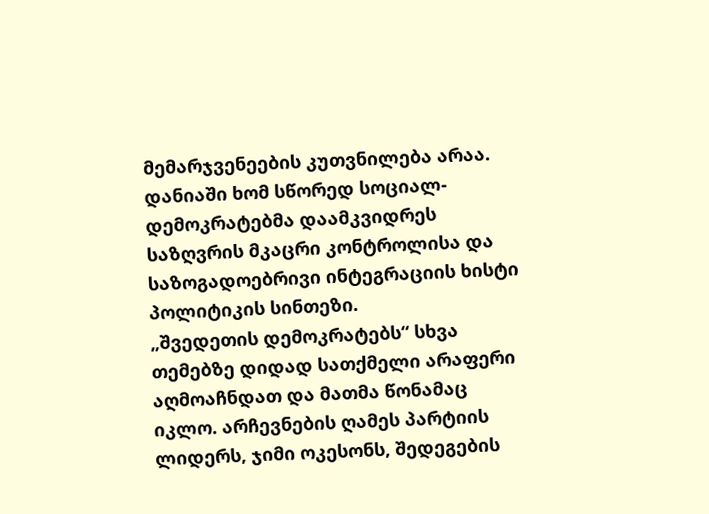მემარჯვენეების კუთვნილება არაა. დანიაში ხომ სწორედ სოციალ-დემოკრატებმა დაამკვიდრეს საზღვრის მკაცრი კონტროლისა და საზოგადოებრივი ინტეგრაციის ხისტი პოლიტიკის სინთეზი.
„შვედეთის დემოკრატებს“ სხვა თემებზე დიდად სათქმელი არაფერი აღმოაჩნდათ და მათმა წონამაც იკლო. არჩევნების ღამეს პარტიის ლიდერს, ჯიმი ოკესონს, შედეგების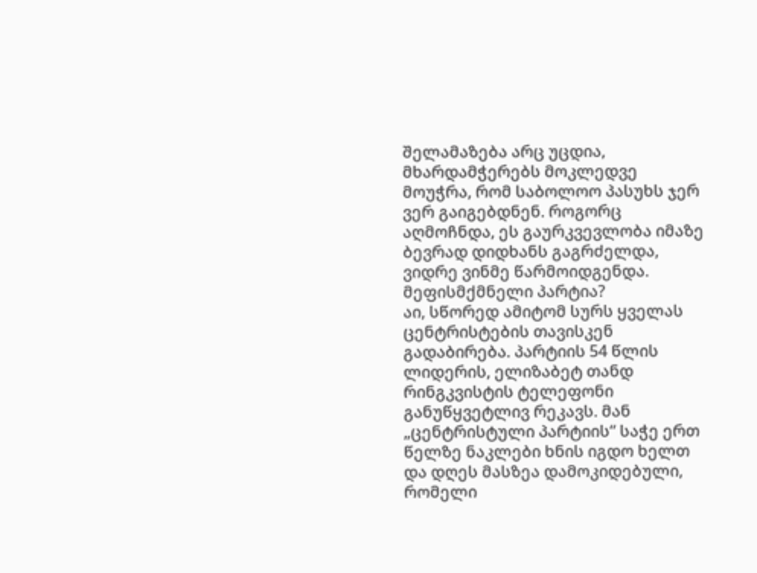შელამაზება არც უცდია, მხარდამჭერებს მოკლედვე მოუჭრა, რომ საბოლოო პასუხს ჯერ ვერ გაიგებდნენ. როგორც აღმოჩნდა, ეს გაურკვევლობა იმაზე ბევრად დიდხანს გაგრძელდა, ვიდრე ვინმე წარმოიდგენდა.
მეფისმქმნელი პარტია?
აი, სწორედ ამიტომ სურს ყველას ცენტრისტების თავისკენ გადაბირება. პარტიის 54 წლის ლიდერის, ელიზაბეტ თანდ რინგკვისტის ტელეფონი განუწყვეტლივ რეკავს. მან „ცენტრისტული პარტიის“ საჭე ერთ წელზე ნაკლები ხნის იგდო ხელთ და დღეს მასზეა დამოკიდებული, რომელი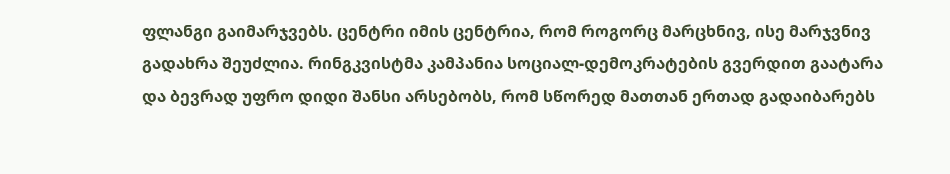ფლანგი გაიმარჯვებს. ცენტრი იმის ცენტრია, რომ როგორც მარცხნივ, ისე მარჯვნივ გადახრა შეუძლია. რინგკვისტმა კამპანია სოციალ-დემოკრატების გვერდით გაატარა და ბევრად უფრო დიდი შანსი არსებობს, რომ სწორედ მათთან ერთად გადაიბარებს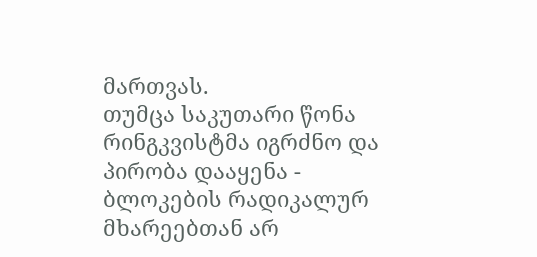მართვას.
თუმცა საკუთარი წონა რინგკვისტმა იგრძნო და პირობა დააყენა - ბლოკების რადიკალურ მხარეებთან არ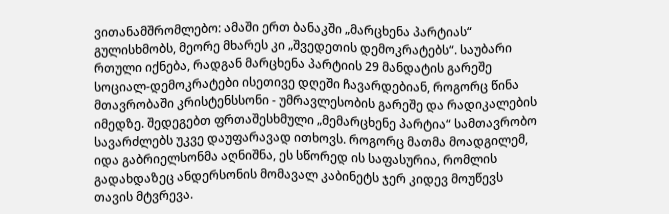ვითანამშრომლებო: ამაში ერთ ბანაკში „მარცხენა პარტიას“ გულისხმობს, მეორე მხარეს კი „შვედეთის დემოკრატებს“. საუბარი რთული იქნება, რადგან მარცხენა პარტიის 29 მანდატის გარეშე სოციალ-დემოკრატები ისეთივე დღეში ჩავარდებიან, როგორც წინა მთავრობაში კრისტენსსონი - უმრავლესობის გარეშე და რადიკალების იმედზე. შედეგებთ ფრთაშესხმული „მემარცხენე პარტია“ სამთავრობო სავარძლებს უკვე დაუფარავად ითხოვს. როგორც მათმა მოადგილემ, იდა გაბრიელსონმა აღნიშნა, ეს სწორედ ის საფასურია, რომლის გადახდაზეც ანდერსონის მომავალ კაბინეტს ჯერ კიდევ მოუწევს თავის მტვრევა.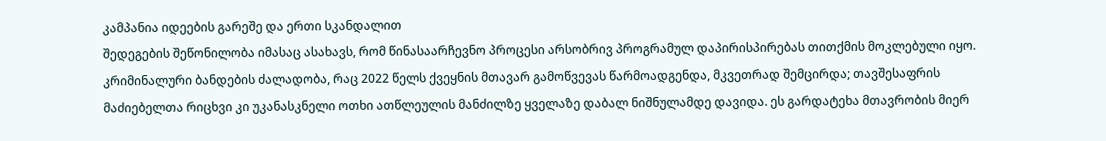კამპანია იდეების გარეშე და ერთი სკანდალით
შედეგების შეწონილობა იმასაც ასახავს, რომ წინასაარჩევნო პროცესი არსობრივ პროგრამულ დაპირისპირებას თითქმის მოკლებული იყო. კრიმინალური ბანდების ძალადობა, რაც 2022 წელს ქვეყნის მთავარ გამოწვევას წარმოადგენდა, მკვეთრად შემცირდა; თავშესაფრის მაძიებელთა რიცხვი კი უკანასკნელი ოთხი ათწლეულის მანძილზე ყველაზე დაბალ ნიშნულამდე დავიდა. ეს გარდატეხა მთავრობის მიერ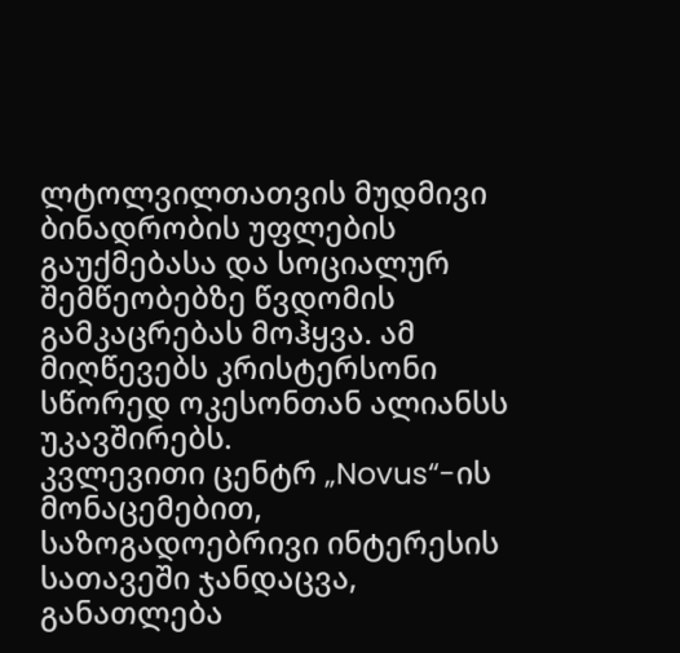ლტოლვილთათვის მუდმივი ბინადრობის უფლების გაუქმებასა და სოციალურ შემწეობებზე წვდომის გამკაცრებას მოჰყვა. ამ მიღწევებს კრისტერსონი სწორედ ოკესონთან ალიანსს უკავშირებს.
კვლევითი ცენტრ „Novus“-ის მონაცემებით, საზოგადოებრივი ინტერესის სათავეში ჯანდაცვა, განათლება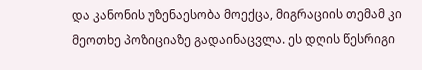და კანონის უზენაესობა მოექცა, მიგრაციის თემამ კი მეოთხე პოზიციაზე გადაინაცვლა. ეს დღის წესრიგი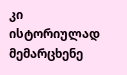კი ისტორიულად მემარცხენე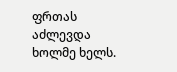ფრთას აძლევდა ხოლმე ხელს.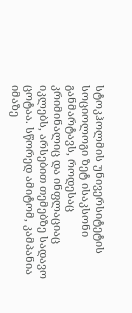სტოკჰოლმის უნივერსიტეტის სოციოლოგი ზეტ ისაკსონი განმარტავს, როდესაც კრიმინალიც და ინფლაციაც იკლებს, არსებით თემებზე სადავო ცოტაა. სწორედ ამიტომ, კამპანია იმაზე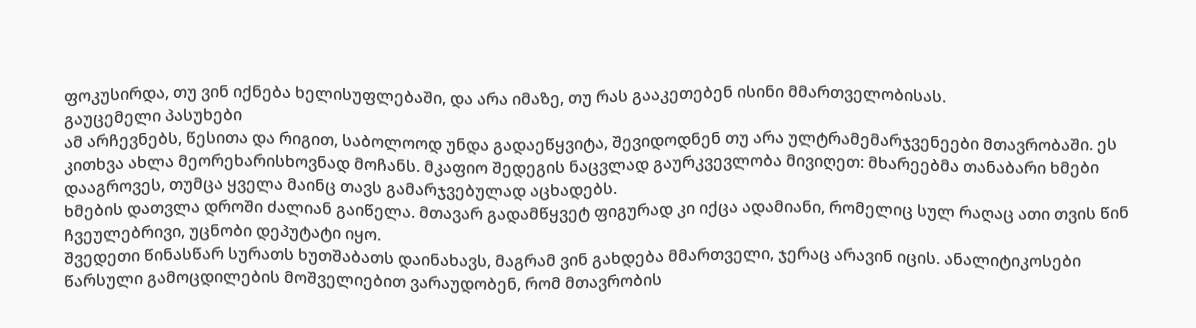ფოკუსირდა, თუ ვინ იქნება ხელისუფლებაში, და არა იმაზე, თუ რას გააკეთებენ ისინი მმართველობისას.
გაუცემელი პასუხები
ამ არჩევნებს, წესითა და რიგით, საბოლოოდ უნდა გადაეწყვიტა, შევიდოდნენ თუ არა ულტრამემარჯვენეები მთავრობაში. ეს კითხვა ახლა მეორეხარისხოვნად მოჩანს. მკაფიო შედეგის ნაცვლად გაურკვევლობა მივიღეთ: მხარეებმა თანაბარი ხმები დააგროვეს, თუმცა ყველა მაინც თავს გამარჯვებულად აცხადებს.
ხმების დათვლა დროში ძალიან გაიწელა. მთავარ გადამწყვეტ ფიგურად კი იქცა ადამიანი, რომელიც სულ რაღაც ათი თვის წინ ჩვეულებრივი, უცნობი დეპუტატი იყო.
შვედეთი წინასწარ სურათს ხუთშაბათს დაინახავს, მაგრამ ვინ გახდება მმართველი, ჯერაც არავინ იცის. ანალიტიკოსები წარსული გამოცდილების მოშველიებით ვარაუდობენ, რომ მთავრობის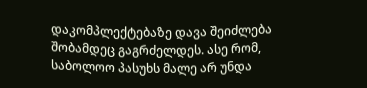დაკომპლექტებაზე დავა შეიძლება შობამდეც გაგრძელდეს. ასე რომ, საბოლოო პასუხს მალე არ უნდა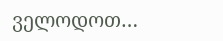ველოდოთ…